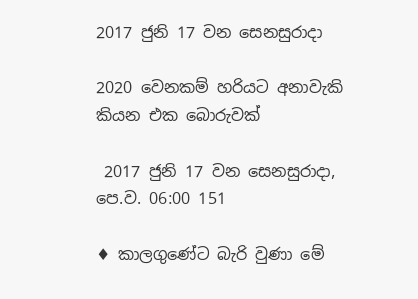2017 ජුනි 17 වන සෙනසුරාදා

2020 වෙනකම් හරියට අනාවැකි කියන එක බොරුවක්

 2017 ජුනි 17 වන සෙනසුරාදා, පෙ.ව. 06:00 151

♦ කාලගුණේට බැරි වුණා මේ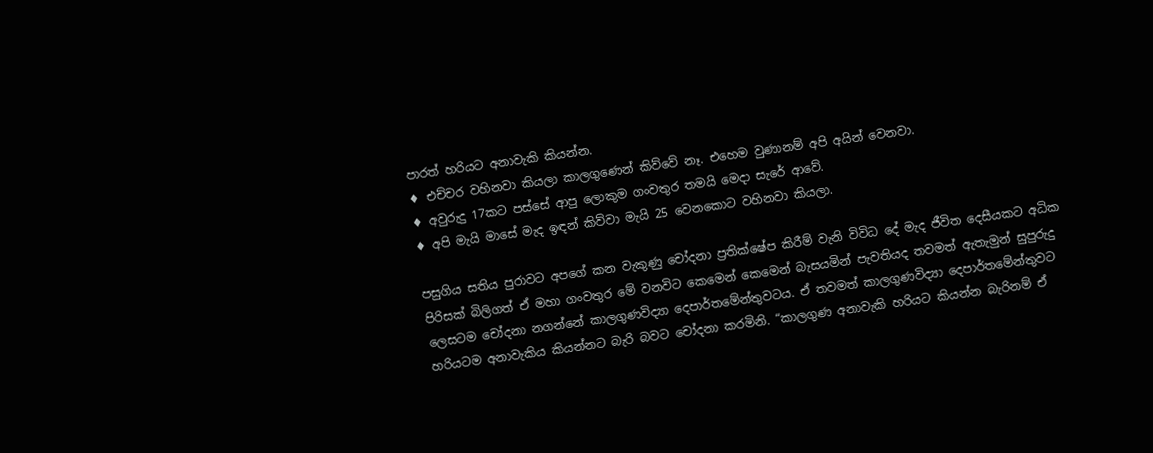පාරත් හරියට අනාවැකි කියන්න.
♦ එච්චර වහිනවා කියලා කාලගුණෙන් කිව්වේ නෑ. එහෙම වුණානම් අපි අයින් වෙනවා.
♦ අවුරුදු 17කට පස්සේ ආපු ලොකුම ගංවතුර තමයි මෙදා සැරේ ආවේ.
♦ අපි මැයි මාසේ මැද ඉඳන් කිව්වා මැයි 25 වෙනකොට වහිනවා කියලා.

පසුගිය සතිය පුරාවට අපගේ කන වැකුණු චෝදනා ප්‍රතික්ෂේප කිරීම් වැනි විවිධ දේ මැද ජීවිත දෙසීයකට අධික පිරිසක් බිලිගත් ඒ මහා ගංවතුර මේ වනවිට කෙමෙන් කෙමෙන් බැසයමින් පැවතියද තවමත් ඇතැමුන් සුපුරුදු ලෙසටම චෝදනා නගන්නේ කාලගුණවිද්‍යා දෙපාර්තමේන්තුවටය. ඒ තවමත් කාලගුණවිද්‍යා දෙපාර්තමේන්තුවට හරියටම අනාවැකිය කියන්නට බැරි බවට චෝදනා කරමිනි. “කාලගුණ අනාවැකි හරියට කියන්න බැරිනම් ඒ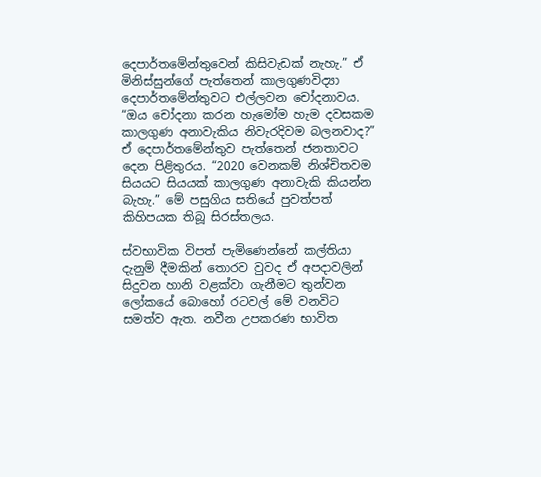දෙපාර්තමේන්තුවෙන් කිසිවැඩක් නැහැ.” ඒ මිනිස්සුන්ගේ පැත්තෙන් කාලගුණවිද්‍යා දෙපාර්තමේන්තුවට එල්ලවන චෝදනාවය. “ඔය චෝදනා කරන හැමෝම හැම දවසකම කාලගුණ අනාවැකිය නිවැරදිවම බලනවාද?” ඒ දෙපාර්තමේන්තුව පැත්තෙන් ජනතාවට දෙන පිළිතුරය. “2020 වෙනකම් නිශ්චිතවම සියයට සියයක් කාලගුණ අනාවැකි කියන්න බැහැ.” මේ පසුගිය සතියේ පුවත්පත් කිහිපයක තිබූ සිරස්තලය.

ස්වභාවික විපත් පැමිණෙන්නේ කල්තියා දැනුම් දීමකින් තොරව වුවද ඒ අපදාවලින් සිදුවන හානි වළක්වා ගැනීමට තුන්වන ලෝකයේ බොහෝ රටවල් මේ වනවිට සමත්ව ඇත. නවීන උපකරණ භාවිත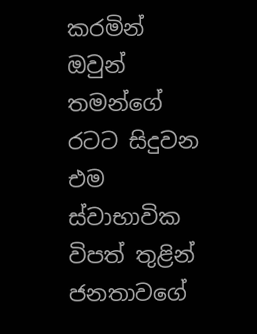කරමින් ඔවුන් තමන්ගේ රටට සිදුවන එම ස්වාභාවික විපත් තුළින් ජනතාවගේ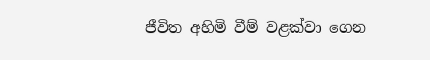ජීවිත අහිමි වීම් වළක්වා ගෙන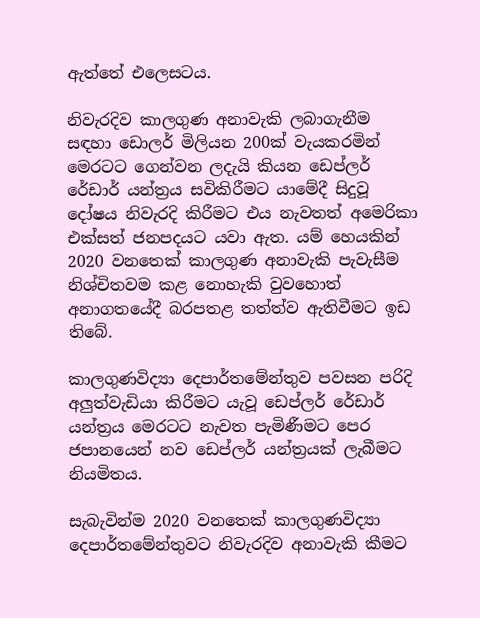ඇත්තේ එලෙසටය.

නිවැරදිව කාලගුණ අනාවැකි ලබාගැනීම සඳහා ඩොලර් මිලියන 200ක් වැයකරමින් මෙරටට ගෙන්වන ලදැයි කියන ඩෙප්ලර් රේඩාර් යන්ත්‍රය සවිකිරීමට යාමේදී සිදුවූ දෝෂය නිවැරදි කිරීමට එය නැවතත් අමෙරිකා එක්සත් ජනපදයට යවා ඇත. යම් හෙයකින් 2020 වනතෙක් කාලගුණ අනාවැකි පැවැසීම නිශ්චිතවම කළ නොහැකි වුවහොත් අනාගතයේදී බරපතළ තත්ත්ව ඇතිවීමට ඉඩ තිබේ.

කාලගුණවිද්‍යා දෙපාර්තමේන්තුව පවසන පරිදි අලුත්වැඩියා කිරීමට යැවූ ඩෙප්ලර් රේඩාර් යන්ත්‍රය මෙරටට නැවත පැමිණීමට පෙර ජපානයෙන් නව ඩෙප්ලර් යන්ත්‍රයක් ලැබීමට නියමිතය.

සැබැවින්ම 2020 වනතෙක් කාලගුණවිද්‍යා දෙපාර්තමේන්තුවට නිවැරදිව අනාවැකි කීමට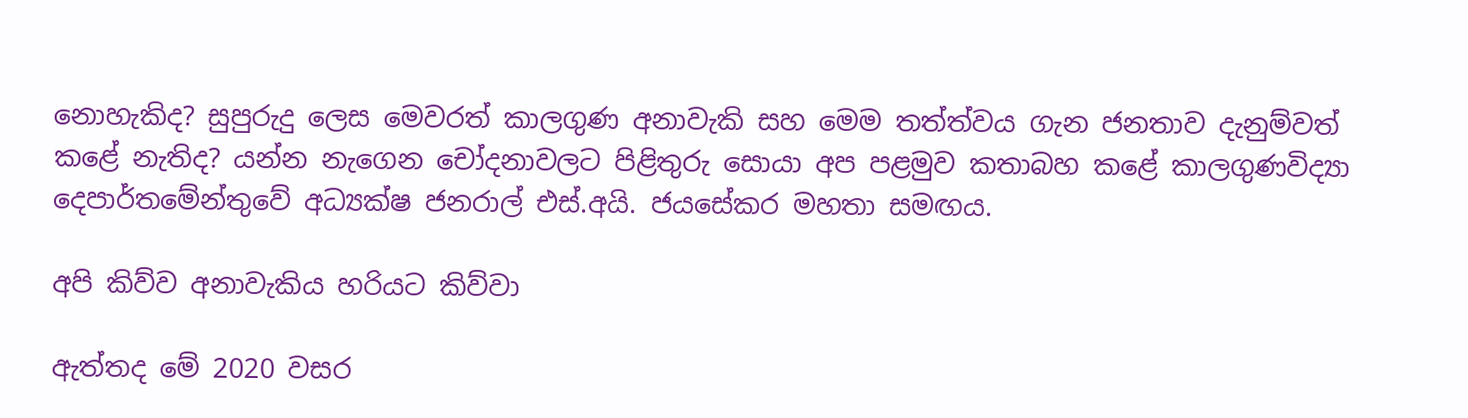නොහැකිද? සුපුරුදු ලෙස මෙවරත් කාලගුණ අනාවැකි සහ මෙම තත්ත්වය ගැන ජනතාව දැනුම්වත් කළේ නැතිද? යන්න නැගෙන චෝදනාවලට පිළිතුරු සොයා අප පළමුව කතාබහ කළේ කාලගුණවිද්‍යා දෙපාර්තමේන්තුවේ අධ්‍යක්ෂ ජනරාල් එස්.අයි. ජයසේකර මහතා සමඟය.

අපි කිව්ව අනාවැකිය හරියට කිව්වා

ඇත්තද මේ 2020 වසර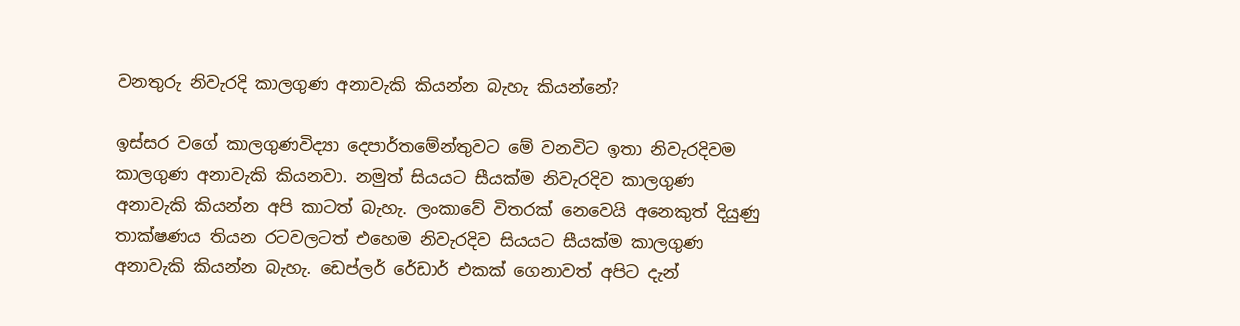වනතුරු නිවැරදි කාලගුණ අනාවැකි කියන්න බැහැ කියන්නේ?

ඉස්සර වගේ කාලගුණවිද්‍යා දෙපාර්තමේන්තුවට මේ වනවිට ඉතා නිවැරදිවම කාලගුණ අනාවැකි කියනවා. නමුත් සියයට සීයක්ම නිවැරදිව කාලගුණ අනාවැකි කියන්න අපි කාටත් බැහැ. ලංකාවේ විතරක් නෙවෙයි අනෙකුත් දියුණු තාක්ෂණය තියන රටවලටත් එහෙම නිවැරදිව සියයට සීයක්ම කාලගුණ අනාවැකි කියන්න බැහැ. ඩෙප්ලර් රේඩාර් එකක් ගෙනාවත් අපිට දැන්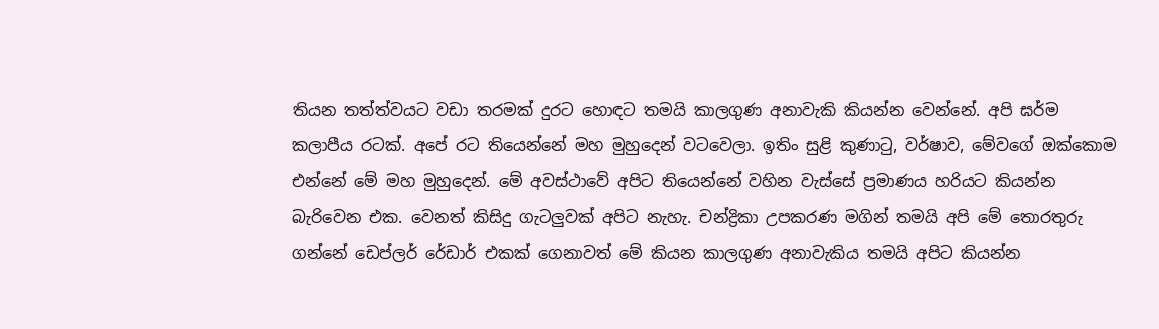තියන තත්ත්වයට වඩා තරමක් දුරට හොඳට තමයි කාලගුණ අනාවැකි කියන්න වෙන්නේ. අපි ඝර්ම කලාපීය රටක්. අපේ රට තියෙන්නේ මහ මුහුදෙන් වටවෙලා. ඉතිං සුළි කුණාටු, වර්ෂාව, මේවගේ ඔක්කොම එන්නේ මේ මහ මුහුදෙන්. මේ අවස්ථාවේ අපිට තියෙන්නේ වහින වැස්සේ ප්‍රමාණය හරියට කියන්න බැරිවෙන එක. වෙනත් කිසිදු ගැටලුවක් අපිට නැහැ. චන්ද්‍රිකා උපකරණ මගින් තමයි අපි මේ තොරතුරු ගන්නේ ඩෙප්ලර් රේඩාර් එකක් ගෙනාවත් මේ කියන කාලගුණ අනාවැකිය තමයි අපිට කියන්න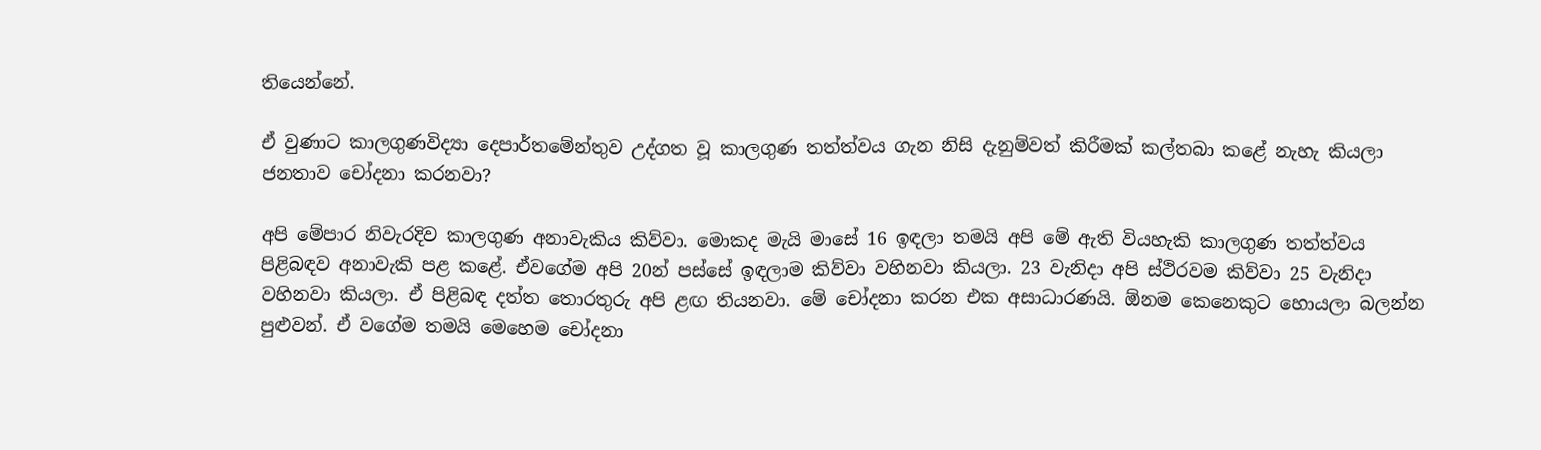තියෙන්නේ.

ඒ වුණාට කාලගුණවිද්‍යා දෙපාර්තමේන්තුව උද්ගත වූ කාලගුණ තත්ත්වය ගැන නිසි දැනුම්වත් කිරීමක් කල්තබා කළේ නැහැ කියලා ජනතාව චෝදනා කරනවා?

අපි මේපාර නිවැරදිව කාලගුණ අනාවැකිය කිව්වා. මොකද මැයි මාසේ 16 ඉඳලා තමයි අපි මේ ඇති වියහැකි කාලගුණ තත්ත්වය පිළිබඳව අනාවැකි පළ කළේ. ඒවගේම අපි 20න් පස්සේ ඉඳලාම කිව්වා වහිනවා කියලා. 23 වැනිදා අපි ස්ථිරවම කිව්වා 25 වැනිදා වහිනවා කියලා. ඒ පිළිබඳ දත්ත තොරතුරු අපි ළඟ තියනවා. මේ චෝදනා කරන එක අසාධාරණයි. ඕනම කෙනෙකුට හොයලා බලන්න පුළුවන්. ඒ වගේම තමයි මෙහෙම චෝදනා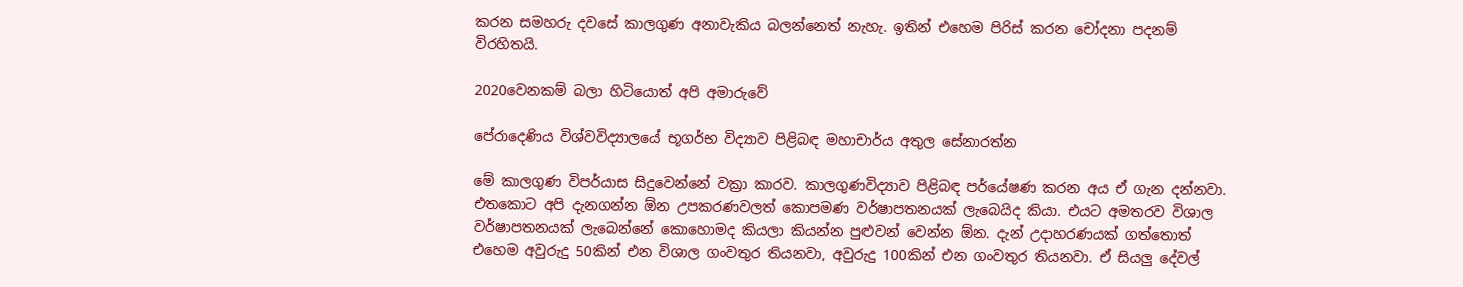කරන සමහරු දවසේ කාලගුණ අනාවැකිය බලන්නෙත් නැහැ. ඉතින් එහෙම පිරිස් කරන චෝදනා පදනම් විරහිතයි.

2020වෙනකම් බලා හිටියොත් අපි අමාරුවේ

පේරාදෙණිය විශ්වවිද්‍යාලයේ භූගර්භ විද්‍යාව පිළිබඳ මහාචාර්ය අතුල සේනාරත්න

මේ කාලගුණ විපර්යාස සිදුවෙන්නේ වක්‍රා කාරව. කාලගුණවිද්‍යාව පිළිබඳ පර්යේෂණ කරන අය ඒ ගැන දන්නවා. එතකොට අපි දැනගන්න ඕන උපකරණවලත් කොපමණ වර්ෂාපතනයක් ලැබෙයිද කියා. එයට අමතරව විශාල වර්ෂාපතනයක් ලැබෙන්නේ කොහොමද කියලා කියන්න පුළුවන් වෙන්න ඕන. දැන් උදාහරණයක් ගත්තොත් එහෙම අවුරුදු 50කින් එන විශාල ගංවතුර තියනවා, අවුරුදු 100කින් එන ගංවතුර තියනවා. ඒ සියලු දේවල්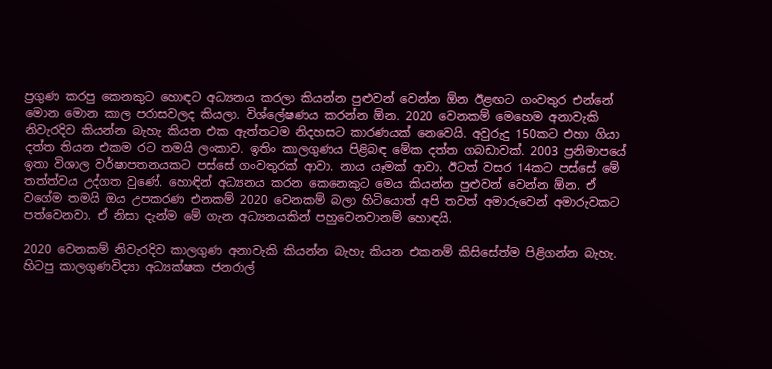ප්‍රගුණ කරපු කෙනකුට හොඳට අධ්‍යනය කරලා කියන්න පුළුවන් වෙන්න ඕන ඊළඟට ගංවතුර එන්නේ මොන මොන කාල පරාසවලද කියලා. විශ්ලේෂණය කරන්න ඕන. 2020 වෙනකම් මෙහෙම අනාවැකි නිවැරදිව කියන්න බැහැ කියන එක ඇත්තටම නිදහසට කාරණයක් නෙවෙයි. අවුරුදු 150කට එහා ගියා දත්ත තියන එකම රට තමයි ලංකාව. ඉතිං කාලගුණය පිළිබඳ මේක දත්ත ගබඩාවක්. 2003 ප්‍රනිමාපයේ ඉතා විශාල වර්ෂාපතනයකට පස්සේ ගංවතුරක් ආවා. නාය යෑමක් ආවා. ඊටත් වසර 14කට පස්සේ මේ තත්ත්වය උද්ගත වුණේ. හොඳින් අධ්‍යනය කරන කෙනෙකුට මෙය කියන්න පුළුවන් වෙන්න ඕන. ඒ වගේම තමයි ඔය උපකරණ එනකම් 2020 වෙනකම් බලා හිටියොත් අපි තවත් අමාරුවෙන් අමාරුවකට පත්වෙනවා. ඒ නිසා දැන්ම මේ ගැන අධ්‍යනයකින් පහුවෙනවානම් හොඳයි.

2020 වෙනකම් නිවැරදිව කාලගුණ අනාවැකි කියන්න බැහැ කියන එකනම් කිසිසේත්ම පිළිගන්න බැහැ.
හිටපු කාලගුණවිද්‍යා අධ්‍යක්ෂක ජනරාල්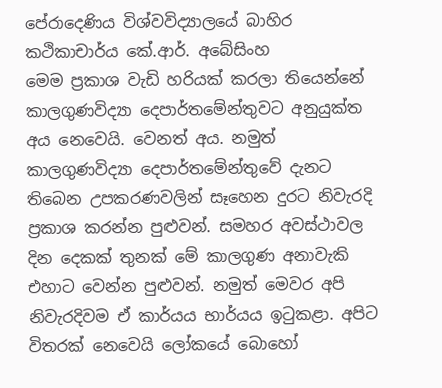පේරාදෙණිය විශ්වවිද්‍යාලයේ බාහිර කථිකාචාර්ය කේ.ආර්. අබේසිංහ
මෙම ප්‍රකාශ වැඩි හරියක් කරලා තියෙන්නේ කාලගුණවිද්‍යා දෙපාර්තමේන්තුවට අනුයුක්ත අය නෙවෙයි. වෙනත් අය. නමුත් කාලගුණවිද්‍යා දෙපාර්තමේන්තුවේ දැනට තිබෙන උපකරණවලින් සෑහෙන දුරට නිවැරදි ප්‍රකාශ කරන්න පුළුවන්. සමහර අවස්ථාවල දින දෙකක් තුනක් මේ කාලගුණ අනාවැකි එහාට වෙන්න පුළුවන්. නමුත් මෙවර අපි නිවැරදිවම ඒ කාර්යය භාර්යය ඉටුකළා. අපිට විතරක් නෙවෙයි ලෝකයේ බොහෝ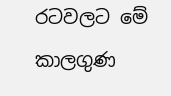රටවලට මේ කාලගුණ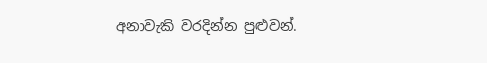අනාවැකි වරදින්න පුළුවන්.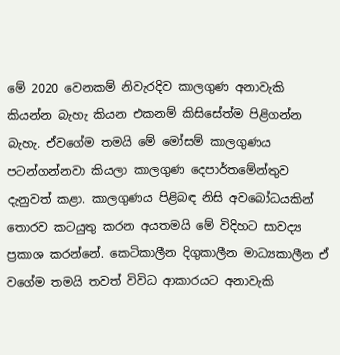මේ 2020 වෙනකම් නිවැරදිව කාලගුණ අනාවැකි කියන්න බැහැ කියන එකනම් කිසිසේත්ම පිළිගන්න බැහැ. ඒවගේම තමයි මේ මෝසම් කාලගුණය පටන්ගන්නවා කියලා කාලගුණ දෙපාර්තමේන්තුව දැනුවත් කළා. කාලගුණය පිළිබඳ නිසි අවබෝධයකින් තොරව කටයුතු කරන අයතමයි මේ විදිහට සාවද්‍ය ප්‍රකාශ කරන්නේ. කෙටිකාලීන දිගුකාලීන මාධ්‍යකාලීන ඒ වගේම තමයි තවත් විවිධ ආකාරයට අනාවැකි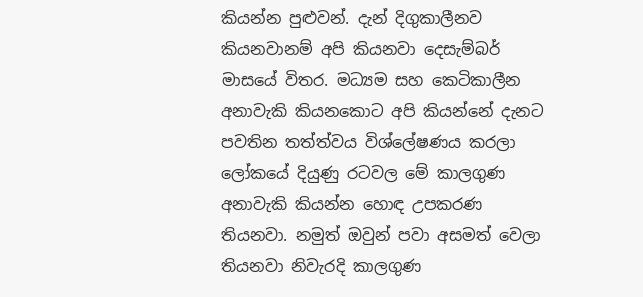කියන්න පුළුවන්. දැන් දිගුකාලීනව කියනවානම් අපි කියනවා දෙසැම්බර් මාසයේ විතර. මධ්‍යම සහ කෙටිකාලීන අනාවැකි කියනකොට අපි කියන්නේ දැනට පවතින තත්ත්වය විශ්ලේෂණය කරලා ලෝකයේ දියුණු රටවල මේ කාලගුණ අනාවැකි කියන්න හොඳ උපකරණ තියනවා. නමුත් ඔවුන් පවා අසමත් වෙලා තියනවා නිවැරදි කාලගුණ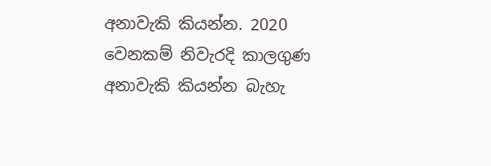අනාවැකි කියන්න. 2020 වෙනකම් නිවැරදි කාලගුණ අනාවැකි කියන්න බැහැ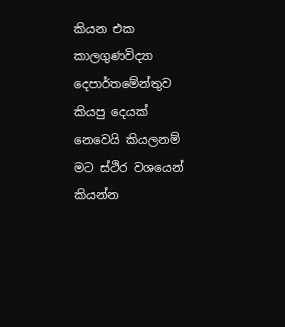කියන එක කාලගුණවිද්‍යා දෙපාර්තමේන්තුව කියපු දෙයක් නෙවෙයි කියලනම් මට ස්ථිර වශයෙන් කියන්න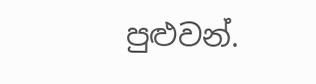පුළුවන්.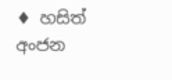♦ හසිත් අංජන